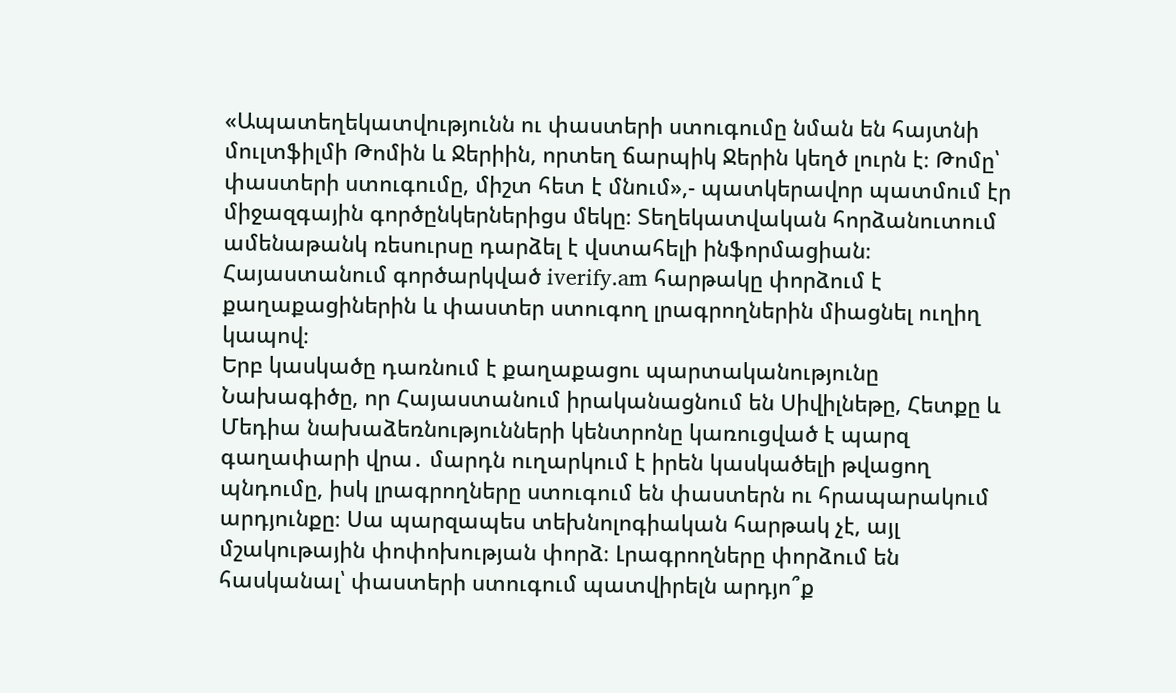«Ապատեղեկատվությունն ու փաստերի ստուգումը նման են հայտնի մուլտֆիլմի Թոմին և Ջերիին, որտեղ ճարպիկ Ջերին կեղծ լուրն է։ Թոմը՝ փաստերի ստուգումը, միշտ հետ է մնում»,- պատկերավոր պատմում էր միջազգային գործընկերներիցս մեկը։ Տեղեկատվական հորձանուտում ամենաթանկ ռեսուրսը դարձել է վստահելի ինֆորմացիան։ Հայաստանում գործարկված iverify.am հարթակը փորձում է քաղաքացիներին և փաստեր ստուգող լրագրողներին միացնել ուղիղ կապով։
Երբ կասկածը դառնում է քաղաքացու պարտականությունը
Նախագիծը, որ Հայաստանում իրականացնում են Սիվիլնեթը, Հետքը և Մեդիա նախաձեռնությունների կենտրոնը կառուցված է պարզ գաղափարի վրա․ մարդն ուղարկում է իրեն կասկածելի թվացող պնդումը, իսկ լրագրողները ստուգում են փաստերն ու հրապարակում արդյունքը։ Սա պարզապես տեխնոլոգիական հարթակ չէ, այլ մշակութային փոփոխության փորձ։ Լրագրողները փորձում են հասկանալ՝ փաստերի ստուգում պատվիրելն արդյո՞ք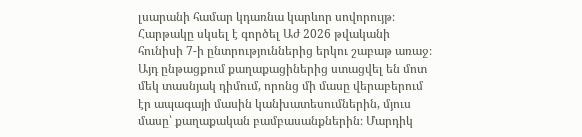լսարանի համար կդառնա կարևոր սովորույթ։ Հարթակը սկսել է գործել Աժ 2026 թվականի հունիսի 7-ի ընտրություններից երկու շաբաթ առաջ։ Այդ ընթացքում քաղաքացիներից ստացվել են մոտ մեկ տասնյակ դիմում, որոնց մի մասը վերաբերում էր ապագայի մասին կանխատեսումներին, մյուս մասը՝ քաղաքական բամբասանքներին։ Մարդիկ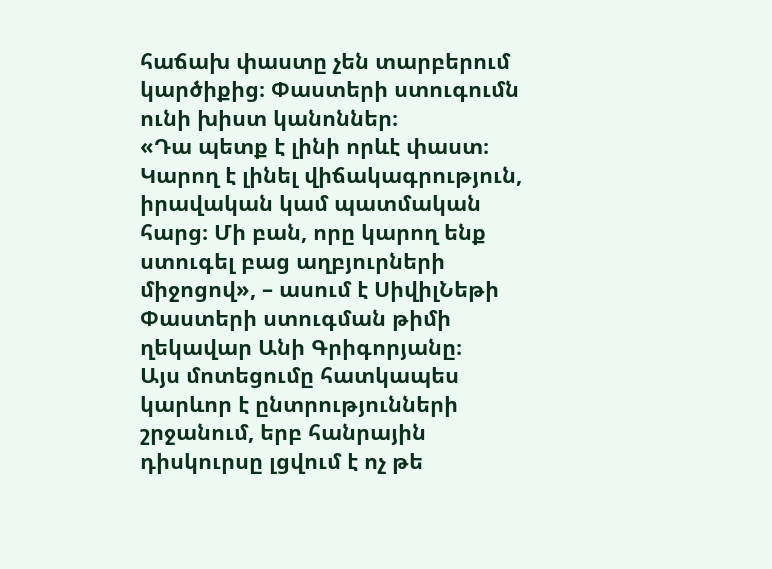հաճախ փաստը չեն տարբերում կարծիքից։ Փաստերի ստուգումն ունի խիստ կանոններ։
«Դա պետք է լինի որևէ փաստ։ Կարող է լինել վիճակագրություն, իրավական կամ պատմական հարց։ Մի բան, որը կարող ենք ստուգել բաց աղբյուրների միջոցով», – ասում է ՍիվիլՆեթի Փաստերի ստուգման թիմի ղեկավար Անի Գրիգորյանը։
Այս մոտեցումը հատկապես կարևոր է ընտրությունների շրջանում, երբ հանրային դիսկուրսը լցվում է ոչ թե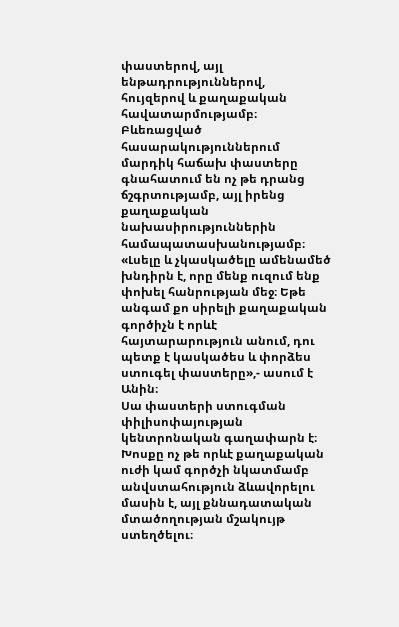փաստերով, այլ ենթադրություններով, հույզերով և քաղաքական հավատարմությամբ։ Բևեռացված հասարակություններում մարդիկ հաճախ փաստերը գնահատում են ոչ թե դրանց ճշգրտությամբ, այլ իրենց քաղաքական նախասիրություններին համապատասխանությամբ։
«Լսելը և չկասկածելը ամենամեծ խնդիրն է, որը մենք ուզում ենք փոխել հանրության մեջ։ Եթե անգամ քո սիրելի քաղաքական գործիչն է որևէ հայտարարություն անում, դու պետք է կասկածես և փորձես ստուգել փաստերը»,- ասում է Անին։
Սա փաստերի ստուգման փիլիսոփայության կենտրոնական գաղափարն է։ Խոսքը ոչ թե որևէ քաղաքական ուժի կամ գործչի նկատմամբ անվստահություն ձևավորելու մասին է, այլ քննադատական մտածողության մշակույթ ստեղծելու։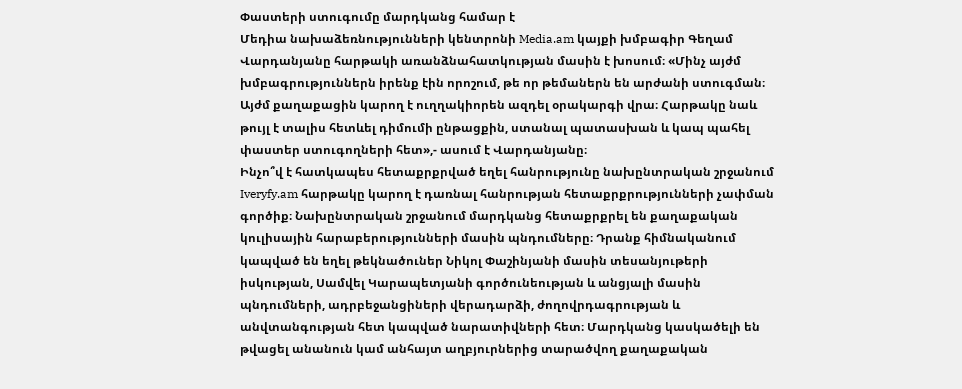Փաստերի ստուգումը մարդկանց համար է
Մեդիա նախաձեռնությունների կենտրոնի Media.am կայքի խմբագիր Գեղամ Վարդանյանը հարթակի առանձնահատկության մասին է խոսում։ «Մինչ այժմ խմբագրություններն իրենք էին որոշում, թե որ թեմաներն են արժանի ստուգման։ Այժմ քաղաքացին կարող է ուղղակիորեն ազդել օրակարգի վրա։ Հարթակը նաև թույլ է տալիս հետևել դիմումի ընթացքին, ստանալ պատասխան և կապ պահել փաստեր ստուգողների հետ»,- ասում է Վարդանյանը։
Ինչո՞վ է հատկապես հետաքրքրված եղել հանրությունը նախընտրական շրջանում
Iveryfy.am հարթակը կարող է դառնալ հանրության հետաքրքրությունների չափման գործիք։ Նախընտրական շրջանում մարդկանց հետաքրքրել են քաղաքական կուլիսային հարաբերությունների մասին պնդումները։ Դրանք հիմնականում կապված են եղել թեկնածուներ Նիկոլ Փաշինյանի մասին տեսանյութերի իսկության, Սամվել Կարապետյանի գործունեության և անցյալի մասին պնդումների, ադրբեջանցիների վերադարձի, ժողովրդագրության և անվտանգության հետ կապված նարատիվների հետ։ Մարդկանց կասկածելի են թվացել անանուն կամ անհայտ աղբյուրներից տարածվող քաղաքական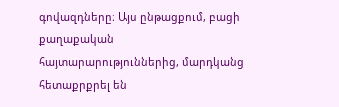գովազդները։ Այս ընթացքում, բացի քաղաքական հայտարարություններից, մարդկանց հետաքրքրել են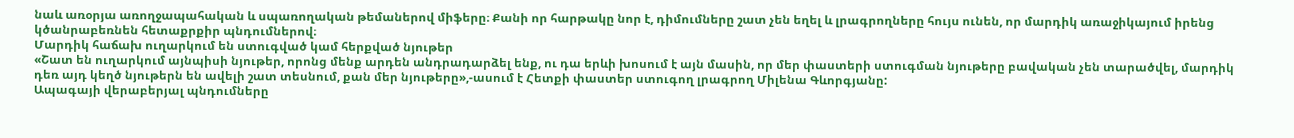նաև առօրյա առողջապահական և սպառողական թեմաներով միֆերը։ Քանի որ հարթակը նոր է, դիմումները շատ չեն եղել և լրագրողները հույս ունեն, որ մարդիկ առաջիկայում իրենց կծանրաբեռնեն հետաքրքիր պնդումներով։
Մարդիկ հաճախ ուղարկում են ստուգված կամ հերքված նյութեր
«Շատ են ուղարկում այնպիսի նյութեր, որոնց մենք արդեն անդրադարձել ենք, ու դա երևի խոսում է այն մասին, որ մեր փաստերի ստուգման նյութերը բավական չեն տարածվել, մարդիկ դեռ այդ կեղծ նյութերն են ավելի շատ տեսնում, քան մեր նյութերը»,-ասում է Հետքի փաստեր ստուգող լրագրող Միլենա Գևորգյանը:
Ապագայի վերաբերյալ պնդումները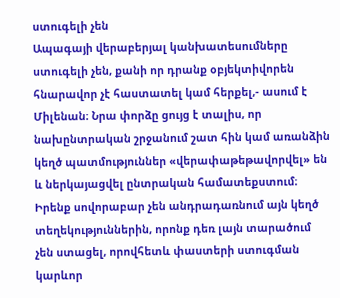ստուգելի չեն
Ապագայի վերաբերյալ կանխատեսումները ստուգելի չեն, քանի որ դրանք օբյեկտիվորեն հնարավոր չէ հաստատել կամ հերքել,- ասում է Միլենան։ Նրա փորձը ցույց է տալիս, որ նախընտրական շրջանում շատ հին կամ առանձին կեղծ պատմություններ «վերափաթեթավորվել» են և ներկայացվել ընտրական համատեքստում։ Իրենք սովորաբար չեն անդրադառնում այն կեղծ տեղեկություններին, որոնք դեռ լայն տարածում չեն ստացել, որովհետև փաստերի ստուգման կարևոր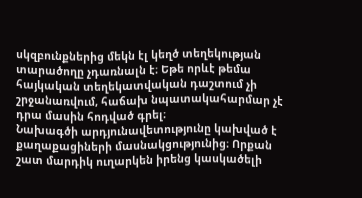սկզբունքներից մեկն էլ կեղծ տեղեկության տարածողը չդառնալն է։ Եթե որևէ թեմա հայկական տեղեկատվական դաշտում չի շրջանառվում, հաճախ նպատակահարմար չէ դրա մասին հոդված գրել։
Նախագծի արդյունավետությունը կախված է քաղաքացիների մասնակցությունից։ Որքան շատ մարդիկ ուղարկեն իրենց կասկածելի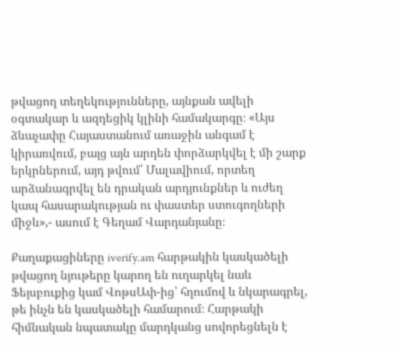թվացող տեղեկությունները, այնքան ավելի օգտակար և ազդեցիկ կլինի համակարգը։ «Այս ձևաչափը Հայաստանում առաջին անգամ է կիրառվում, բայց այն արդեն փորձարկվել է մի շարք երկրներում, այդ թվում՝ Մալավիում, որտեղ արձանագրվել են դրական արդյունքներ և ուժեղ կապ հասարակության ու փաստեր ստուգողների միջև»,- ասում է Գեղամ Վարդանյանը։

Քաղաքացիները iverify.am հարթակին կասկածելի թվացող նյութերը կարող են ուղարկել նաև Ֆեյսբուքից կամ ՎոթսԱփ-ից՝ հղումով և նկարագրել, թե ինչն են կասկածելի համարում։ Հարթակի հիմնական նպատակը մարդկանց սովորեցնելն է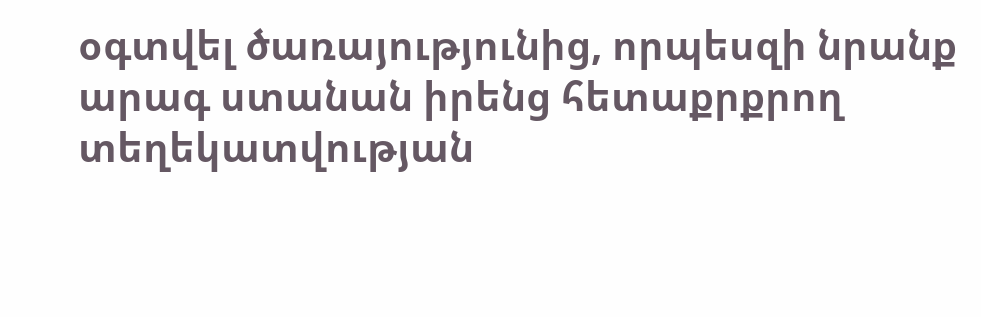օգտվել ծառայությունից, որպեսզի նրանք արագ ստանան իրենց հետաքրքրող տեղեկատվության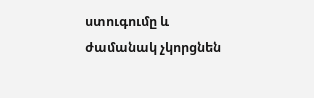ստուգումը և ժամանակ չկորցնեն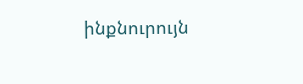ինքնուրույն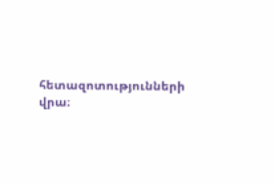հետազոտությունների վրա։